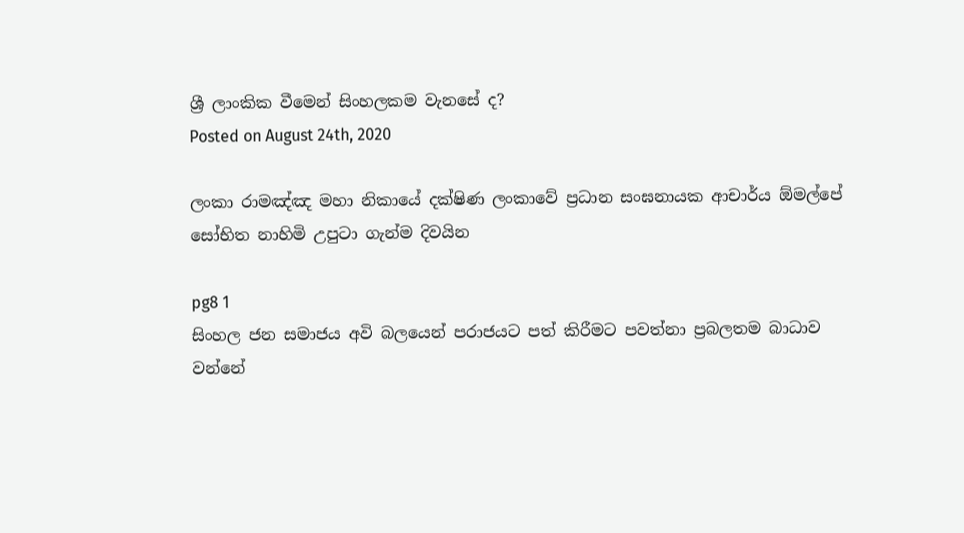ශ්‍රී ලාංකික වීමෙන් සිංහලකම වැනසේ ද?
Posted on August 24th, 2020

ලංකා රාමඤ්ඤ මහා නිකායේ දක්ෂිණ ලංකාවේ ප්‍රධාන සංඝනායක ආචාර්ය ඕමල්පේ සෝභිත නාහිමි උපුටා ගැන්ම දිවයින

pg8 1
සිංහල ජන සමාජය අවි බලයෙන් පරාජයට පත් කිරීමට පවත්නා ප්‍රබලතම බාධාව වන්නේ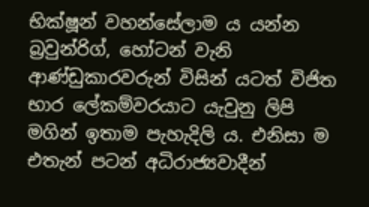භික්ෂූන් වහන්සේලාම ය යන්න බ්‍රවුන්රිග්, හෝටන් වැනි ආණ්ඩුකාරවරුන් විසින් යටත් විජිත භාර ලේකම්වරයාට යැවුනු ලිපි මගින් ඉතාම පැහැදිලි ය. එනිසා ම එතැන් පටන් අධිරාජ්‍යවාදීන්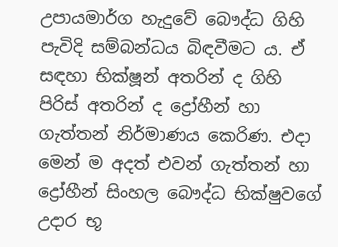උපායමාර්ග හැදුවේ බෞද්ධ ගිහි පැවිදි සම්බන්ධය බිඳවීමට ය. ඒ සඳහා භික්ෂූන් අතරින් ද ගිහි පිරිස් අතරින් ද ද්‍රෝහීන් හා ගැත්තන් නිර්මාණය කෙරිණ. එදා මෙන් ම අදත් එවන් ගැත්තන් හා ද්‍රෝහීන් සිංහල බෞද්ධ භික්ෂුවගේ උදාර භූ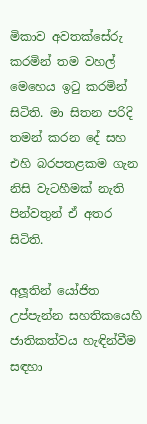මිකාව අවතක්සේරු කරමින් තම වහල් මෙහෙය ඉටු කරමින් සිටිති. මා සිතන පරිදි තමන් කරන දේ සහ එහි බරපතළකම ගැන නිසි වැටහීමක් නැති පින්වතුන් ඒ අතර සිටිති.

අලූතින් යෝජිත උප්පැන්න සහතිකයෙහි ජාතිකත්වය හැඳින්වීම සඳහා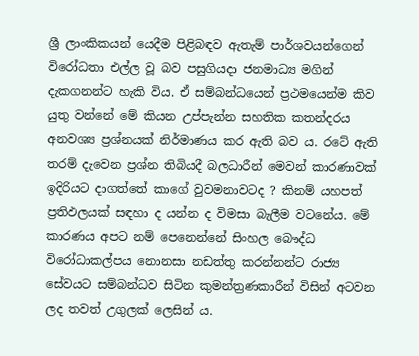ශ්‍රී ලාංකිකයන් යෙදීම පිළිබඳව ඇතැම් පාර්ශවයන්ගෙන් විරෝධතා එල්ල වූ බව පසුගියදා ජනමාධ්‍ය මගින් දැකගනන්ට හැකි විය. ඒ සම්බන්ධයෙන් ප්‍රථමයෙන්ම කිව යුතු වන්නේ මේ කියන උප්පැන්න සහතික කතන්දරය අනවශ්‍ය ප්‍රශ්නයක් නිර්මාණය කර ඇති බව ය. රටේ ඇති තරම් දැවෙන ප්‍රශ්න තිබියදී බලධාරීන් මෙවන් කාරණාවක් ඉදිරියට දාගත්තේ කාගේ වුවමනාවටද ? කිනම් යහපත් ප්‍රතිඵලයක් සඳහා ද යන්න ද විමසා බැලීම වටනේය. මේ කාරණය අපට නම් පෙනෙන්නේ සිංහල බෞද්ධ විරෝධාකල්පය නොනසා නඩත්තු කරන්නන්ට රාජ්‍ය සේවයට සම්බන්ධව සිටින කුමන්ත්‍රණකාරීන් විසින් අටවන ලද තවත් උගුලක් ලෙසින් ය.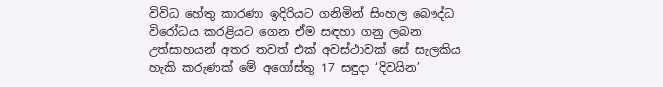විවිධ හේතු කාරණා ඉදිරියට ගනිමින් සිංහල බෞද්ධ විරෝධය කරළියට ගෙන ඒම සඳහා ගනු ලබන උත්සාහයන් අතර තවත් එක් අවස්ථාවක් සේ සැලකිය හැකි කරුණක් මේ අගෝස්තු 17 සඳුදා ‘දිවයින’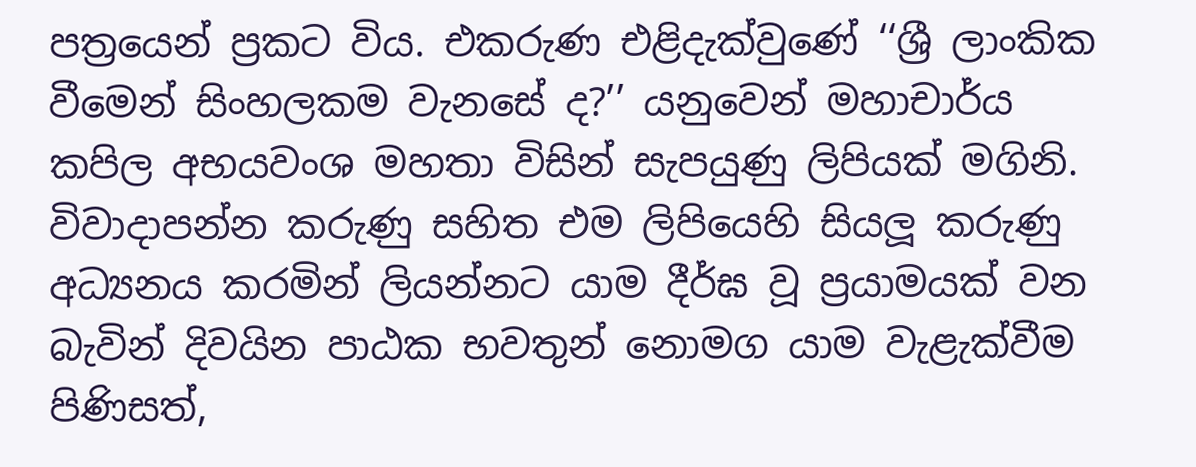පත්‍රයෙන් ප්‍රකට විය. එකරුණ එළිදැක්වුණේ ‘‘ශ්‍රී ලාංකික වීමෙන් සිංහලකම වැනසේ ද?’’ යනුවෙන් මහාචාර්ය කපිල අභයවංශ මහතා විසින් සැපයුණු ලිපියක් මගිනි.
විවාදාපන්න කරුණු සහිත එම ලිපියෙහි සියලූ කරුණු අධ්‍යනය කරමින් ලියන්නට යාම දීර්ඝ වූ ප්‍රයාමයක් වන බැවින් දිවයින පාඨක භවතුන් නොමග යාම වැළැක්වීම පිණිසත්,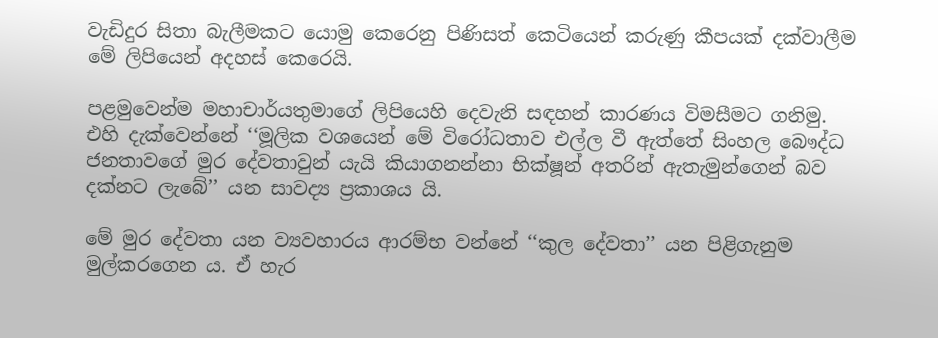වැඩිදුර සිතා බැලීමකට යොමු කෙරෙනු පිණිසත් කෙටියෙන් කරුණු කීපයක් දක්වාලීම මේ ලිපියෙන් අදහස් කෙරෙයි.

පළමුවෙන්ම මහාචාර්යතුමාගේ ලිපියෙහි දෙවැනි සඳහන් කාරණය විමසීමට ගනිමු. එහි දැක්වෙන්නේ ‘‘මූලික වශයෙන් මේ විරෝධතාව එල්ල වී ඇත්තේ සිංහල බෞද්ධ ජනතාවගේ මුර දේවතාවුන් යැයි කියාගනන්නා භික්ෂූන් අතරින් ඇතැමුන්ගෙන් බව දක්නට ලැබේ’’ යන සාවද්‍ය ප්‍රකාශය යි.

මේ මුර දේවතා යන ව්‍යවහාරය ආරම්භ වන්නේ ‘‘කුල දේවතා’’ යන පිළිගැනුම මුල්කරගෙන ය. ඒ හැර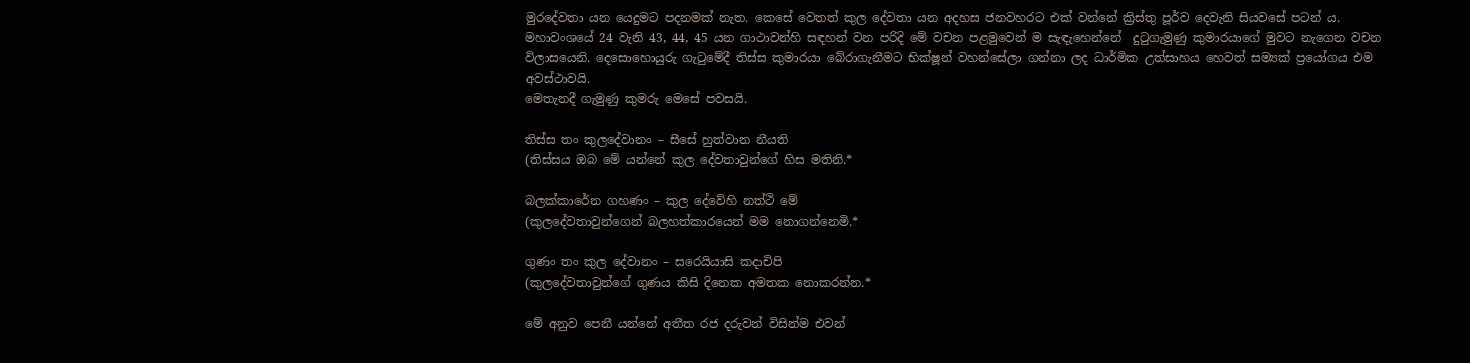මුරදේවතා යන යෙදුමට පදනමක් නැත. කෙසේ වෙතත් කුල දේවතා යන අදහස ජනවහරට එක් වන්නේ ක්‍රිස්තු පූර්ව දෙවැනි සියවසේ පටන් ය. මහාවංශයේ 24 වැනි 43, 44, 45 යන ගාථාවන්හි සඳහන් වන පරිදි මේ වචන පළමුවෙන් ම සැඳැහෙන්නේ  දුටුගැමුණු කුමාරයාගේ මුවට නැගෙන වචන විලාසයෙනි. දෙසොහොයුරු ගැටුමේදී තිස්ස කුමාරයා බේරාගැනීමට භික්ෂූන් වහන්සේලා ගන්නා ලද ධාර්මික උත්සාහය හෙවත් සම්‍යක් ප්‍රයෝගය එම අවස්ථාවයි.
මෙතැනදී ගැමුණු කුමරු මෙසේ පවසයි.

තිස්ස තං කුලදේවානං – සීසේ හුත්වාන නීයති
(තිස්සය ඔබ මේ යන්නේ කුල දේවතාවුන්ගේ හිස මතිනි.*

බලක්කාරේන ගහණං – කුල දේවේහි නත්ථි මේ
(කුලදේවතාවුන්ගෙන් බලහත්කාරයෙන් මම නොගන්නෙමි.*

ගුණං තං කුල දේවානං – සරෙයියාසි කදාචිපි
(කුලදේවතාවුන්ගේ ගුණය කිසි දිනෙක අමතක නොකරන්න.*

මේ අනුව පෙනී යන්නේ අතීත රජ දරුවන් විසින්ම එවන්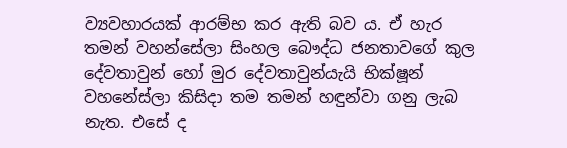ව්‍යවහාරයක් ආරම්භ කර ඇති බව ය. ඒ හැර තමන් වහන්සේලා සිංහල බෞද්ධ ජනතාවගේ කුල දේවතාවුන් හෝ මුර දේවතාවුන්යැයි භික්ෂූන් වහනේස්ලා කිසිදා තම තමන් හඳුන්වා ගනු ලැබ නැත. එසේ ද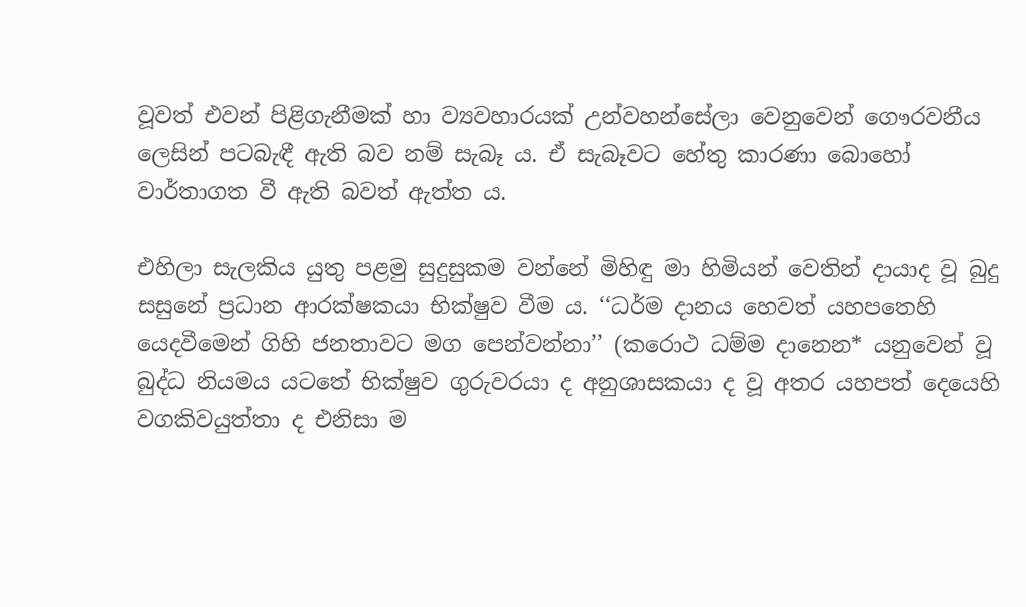වූවත් එවන් පිළිගැනීමක් හා ව්‍යවහාරයක් උන්වහන්සේලා වෙනුවෙන් ගෞරවනීය ලෙසින් පටබැඳී ඇති බව නම් සැබෑ ය. ඒ සැබෑවට හේතු කාරණා බොහෝ වාර්තාගත වී ඇති බවත් ඇත්ත ය.

එහිලා සැලකිය යුතු පළමු සුදුසුකම වන්නේ මිහිඳු මා හිමියන් වෙතින් දායාද වූ බුදු සසුනේ ප්‍රධාන ආරක්ෂකයා භික්ෂුව වීම ය. ‘‘ධර්ම දානය හෙවත් යහපතෙහි යෙදවීමෙන් ගිහි ජනතාවට මග පෙන්වන්නා’’ (කරොථ ධම්ම දානෙන* යනුවෙන් වූ බුද්ධ නියමය යටතේ භික්ෂුව ගුරුවරයා ද අනුශාසකයා ද වූ අතර යහපත් දෙයෙහි වගකිවයුත්තා ද එනිසා ම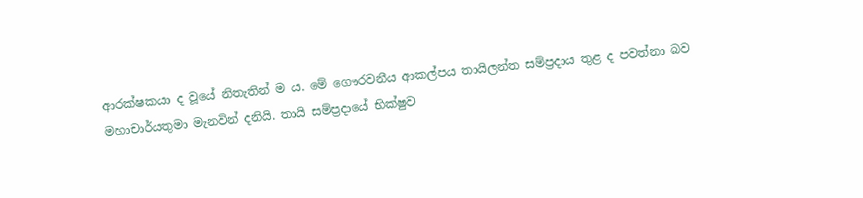ආරක්ෂකයා ද වූයේ නිතැතින් ම ය. මේ ගෞරවනීය ආකල්පය තායිලන්ත සම්ප්‍රදාය තුළ ද පවත්නා බව මහාචාර්යතුමා මැනවින් දනියි. තායි සම්ප්‍රදායේ භික්ෂුව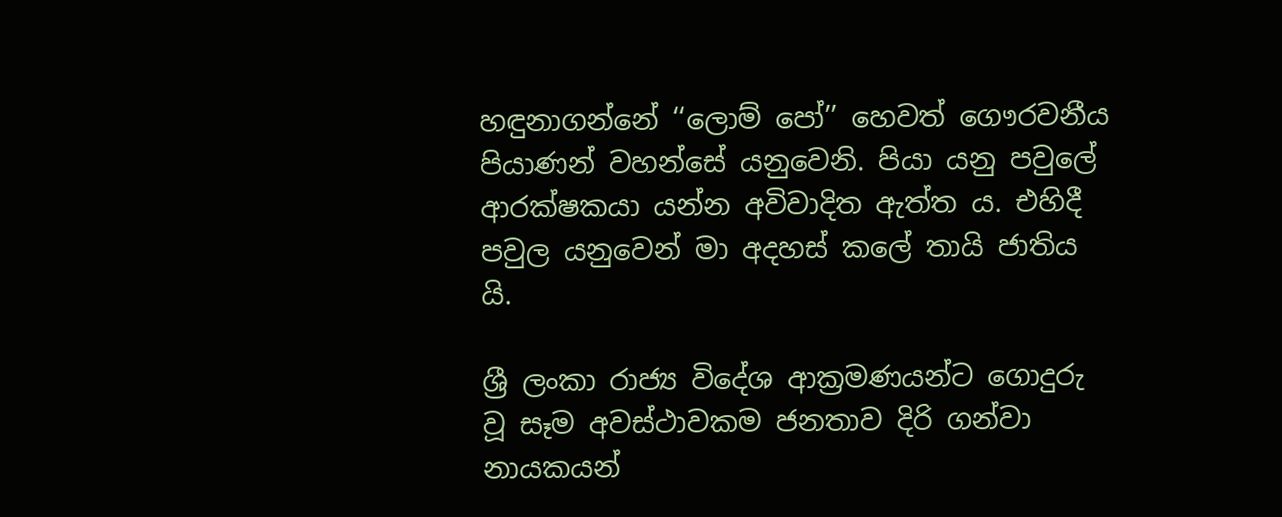හඳුනාගන්නේ ‘‘ලොම් පෝ’’ හෙවත් ගෞරවනීය පියාණන් වහන්සේ යනුවෙනි. පියා යනු පවුලේ ආරක්ෂකයා යන්න අවිවාදිත ඇත්ත ය. එහිදී පවුල යනුවෙන් මා අදහස් කලේ තායි ජාතිය යි.

ශ්‍රී ලංකා රාජ්‍ය විදේශ ආක්‍රමණයන්ට ගොදුරු වූ සෑම අවස්ථාවකම ජනතාව දිරි ගන්වා නායකයන්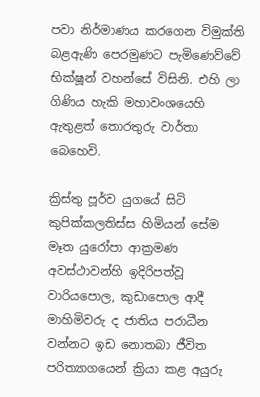පවා නිර්මාණය කරගෙන විමුක්ති බළඇණි පෙරමුණට පැමිණෙව්වේ භික්ෂූන් වහන්සේ විසිනි. එහි ලා ගිණිය හැකි මහාවංශයෙහි ඇතුළත් තොරතුරු වාර්තා බෙහෙවි.

ක්‍රිස්තු පූර්ව යුගයේ සිටි කුපික්කලතිස්ස හිමියන් සේම මෑත යුරෝපා ආක්‍රමණ අවස්ථාවන්හි ඉදිරිපත්වූ වාරියපොල, කුඩාපොල ආදී මාහිමිවරු ද ජාතිය පරාධීන වන්නට ඉඩ නොතබා ජීවිත පරිත්‍යාගයෙන් ක්‍රියා කළ අයුරු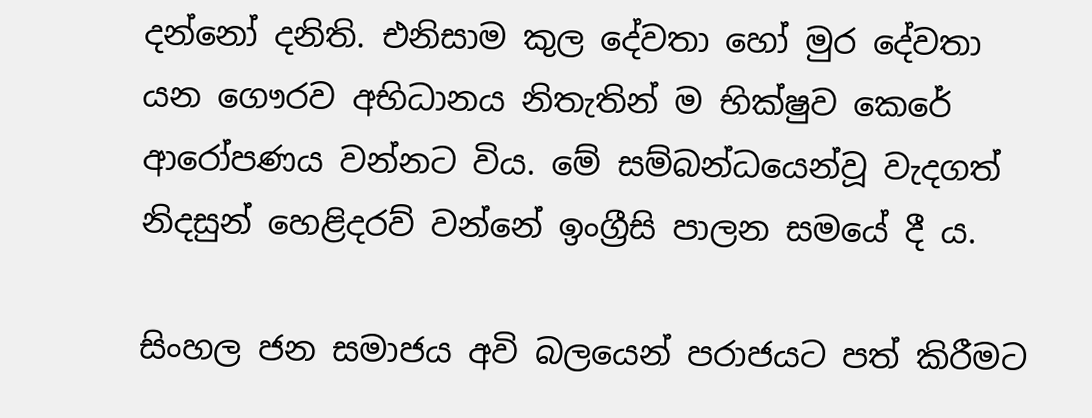දන්නෝ දනිති. එනිසාම කුල දේවතා හෝ මුර දේවතා යන ගෞරව අභිධානය නිතැතින් ම භික්ෂුව කෙරේ ආරෝපණය වන්නට විය. මේ සම්බන්ධයෙන්වූ වැදගත් නිදසුන් හෙළිදරව් වන්නේ ඉංග්‍රීසි පාලන සමයේ දී ය.

සිංහල ජන සමාජය අවි බලයෙන් පරාජයට පත් කිරීමට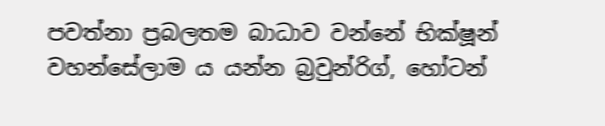පවත්නා ප්‍රබලතම බාධාව වන්නේ භික්ෂූන් වහන්සේලාම ය යන්න බ්‍රවුන්රිග්, හෝටන්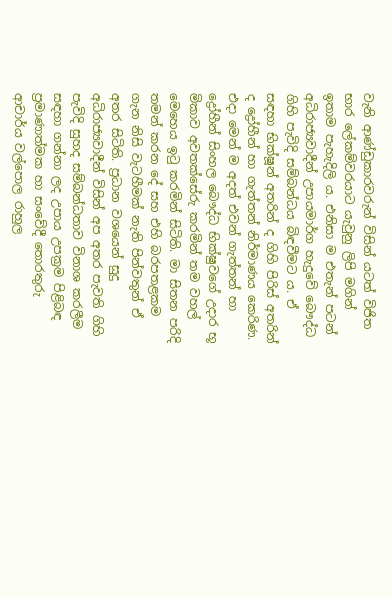වැනි ආණ්ඩුකාරවරුන් විසින් යටත් විජිත භාර ලේකම්වරයාට යැවුනු ලිපි මගින් ඉතාම පැහැදිලි ය. එනිසා ම එතැන් පටන් අධිරාජ්‍යවාදීන් උපායමාර්ග හැදුවේ බෞද්ධ ගිහි පැවිදි සම්බන්ධය බිඳවීමට ය. ඒ සඳහා භික්ෂූන් අතරින් ද ගිහි පිරිස් අතරින් ද ද්‍රෝහීන් හා ගැත්තන් නිර්මාණය කෙරිණ. එදා මෙන් ම අදත් එවන් ගැත්තන් හා ද්‍රෝහීන් සිංහල බෞද්ධ භික්ෂුවගේ උදාර භූ මිකාව අවතක්සේරු කරමින් තම වහල් මෙහෙය ඉටු කරමින් සිටිති. මා සිතන පරිදි තමන් කරන දේ සහ එහි බරපතළකම ගැන නිසි වැටහීමක් නැති පින්වතුන් ඒ අතර සිටිති. ප්‍රධාන වශයෙන් සුදු අධිරාජ්‍යවාදීන් විසින් අප අතර පැවති ගිහි පැවිදි සුහද සම්බන්ධතාව විනාශ කරලීම සඳහා ගන්නා ලද උපාය උපක්‍රම පිළිබඳ ප්‍රමාණාත්මක හා සංවේදී තොරතුරු ආචාර්ය වල්පොල රාහුල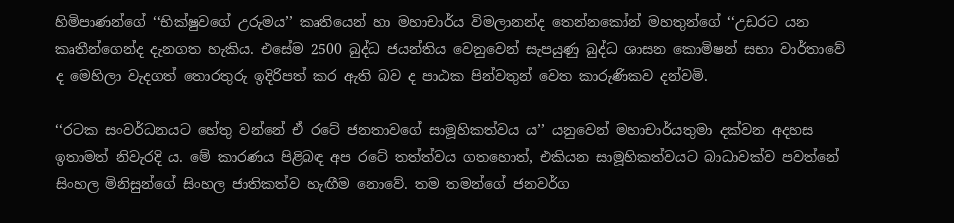හිමිපාණන්ගේ ‘‘භික්ෂුවගේ උරුමය’’ කෘතියෙන් හා මහාචාර්ය විමලානන්ද තෙන්නකෝන් මහතුන්ගේ ‘‘උඩරට යන කෘතීන්ගෙන්ද දැනගත හැකිය. එසේම 2500 බුද්ධ ජයන්තිය වෙනුවෙන් සැපයුණු බුද්ධ ශාසන කොමිෂන් සභා වාර්තාවේ ද මෙහිලා වැදගත් තොරතුරු ඉදිරිපත් කර ඇති බව ද පාඨක පින්වතුන් වෙත කාරුණිකව දන්වමි.

‘‘රටක සංවර්ධනයට හේතු වන්නේ ඒ රටේ ජනතාවගේ සාමූහිකත්වය ය’’ යනුවෙන් මහාචාර්යතුමා දක්වන අදහස ඉතාමත් නිවැරදි ය. මේ කාරණය පිළිබඳ අප රටේ තත්ත්වය ගතහොත්, එකියන සාමූහිකත්වයට බාධාවක්ව පවත්නේ සිංහල මිනිසුන්ගේ සිංහල ජාතිකත්ව හැඟීම නොවේ. තම තමන්ගේ ජනවර්ග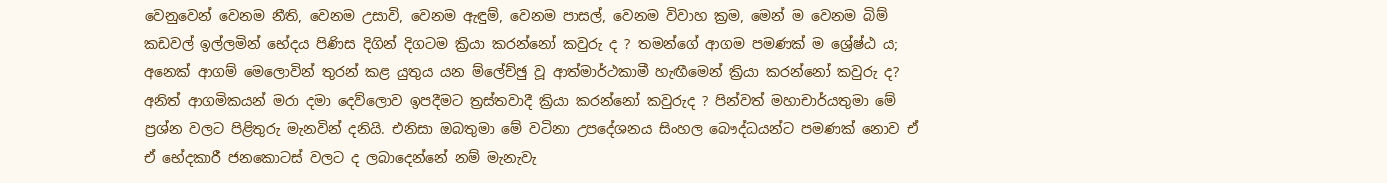වෙනුවෙන් වෙනම නීති, වෙනම උසාවි, වෙනම ඇඳුම්, වෙනම පාසල්, වෙනම විවාහ ක්‍රම, මෙන් ම වෙනම බිම් කඩවල් ඉල්ලමින් භේදය පිණිස දිගින් දිගටම ක්‍රියා කරන්නෝ කවුරු ද ? තමන්ගේ ආගම පමණක් ම ශ්‍රේෂ්ඨ ය; අනෙක් ආගම් මෙලොවින් තුරන් කළ යුතුය යන ම්ලේච්ඡු වූ ආත්මාර්ථකාමී හැඟීමෙන් ක්‍රියා කරන්නෝ කවුරු ද? අනිත් ආගමිකයන් මරා දමා දෙව්ලොව ඉපදීමට ත්‍රස්තවාදී ක්‍රියා කරන්නෝ කවුරුද ? පින්වත් මහාචාර්යතුමා මේ ප්‍රශ්න වලට පිළිතුරු මැනවින් දනියි. එනිසා ඔබතුමා මේ වටිනා උපදේශනය සිංහල බෞද්ධයන්ට පමණක් නොව ඒ ඒ භේදකාරී ජනකොටස් වලට ද ලබාදෙන්නේ නම් මැනැවැ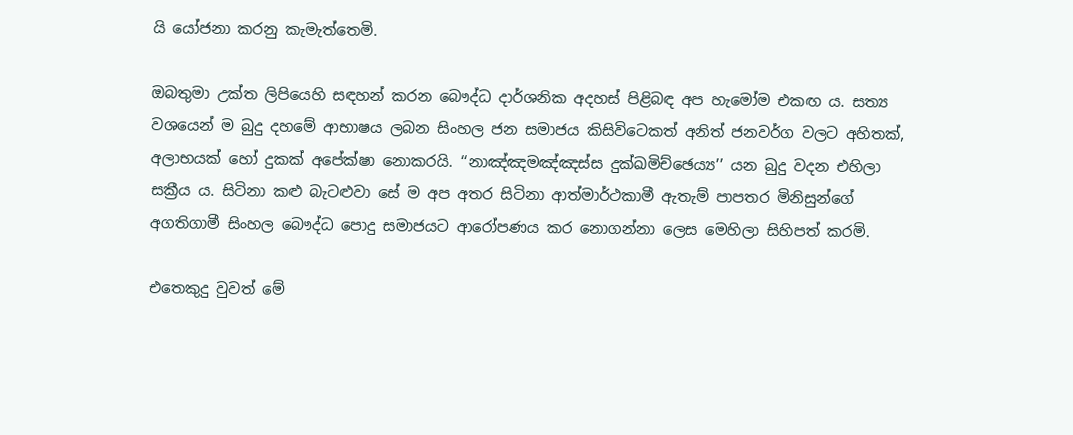යි යෝජනා කරනු කැමැත්තෙමි.

ඔබතුමා උක්ත ලිපියෙහි සඳහන් කරන බෞද්ධ දාර්ශනික අදහස් පිළිබඳ අප හැමෝම එකඟ ය. සත්‍ය වශයෙන් ම බුදු දහමේ ආභාෂය ලබන සිංහල ජන සමාජය කිසිවිටෙකත් අනිත් ජනවර්ග වලට අහිතක්, අලාභයක් හෝ දුකක් අපේක්ෂා නොකරයි. ‘‘නාඤ්ඤමඤ්ඤස්ස දුක්ඛමිච්ඡෙය්‍ය’’ යන බුදු වදන එහිලා සක්‍රීය ය. සිටිනා කළු බැටළුවා සේ ම අප අතර සිටිනා ආත්මාර්ථකාමී ඇතැම් පාපතර මිනිසුන්ගේ අගතිගාමී සිංහල බෞද්ධ පොදු සමාජයට ආරෝපණය කර නොගන්නා ලෙස මෙහිලා සිහිපත් කරමි.

එතෙකුදු වුවත් මේ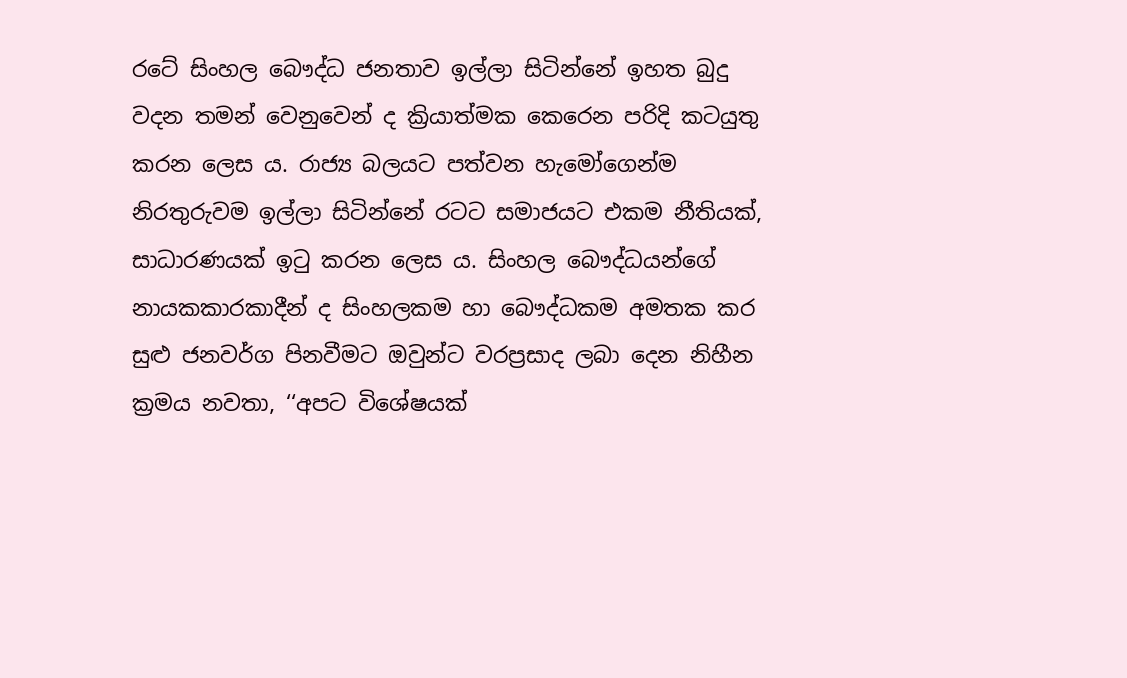රටේ සිංහල බෞද්ධ ජනතාව ඉල්ලා සිටින්නේ ඉහත බුදු වදන තමන් වෙනුවෙන් ද ක්‍රියාත්මක කෙරෙන පරිදි කටයුතු කරන ලෙස ය. රාජ්‍ය බලයට පත්වන හැමෝගෙන්ම නිරතුරුවම ඉල්ලා සිටින්නේ රටට සමාජයට එකම නීතියක්, සාධාරණයක් ඉටු කරන ලෙස ය. සිංහල බෞද්ධයන්ගේ නායකකාරකාදීන් ද සිංහලකම හා බෞද්ධකම අමතක කර සුළු ජනවර්ග පිනවීමට ඔවුන්ට වරප්‍රසාද ලබා දෙන නිහීන ක්‍රමය නවතා, ‘‘අපට විශේෂයක්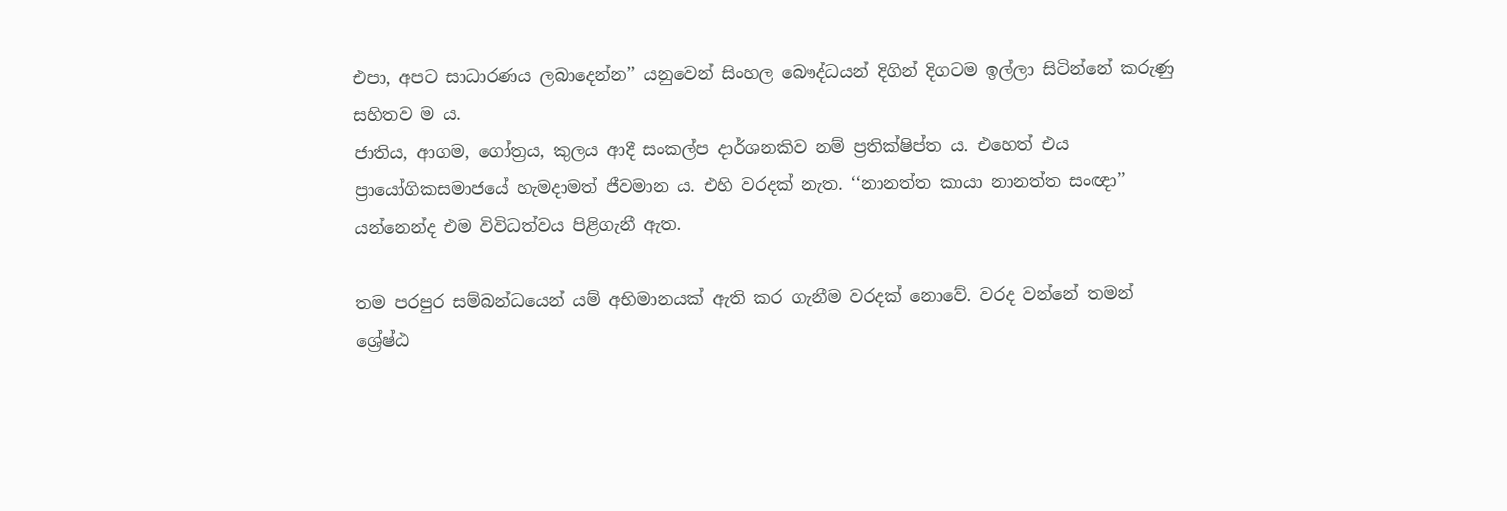එපා, අපට සාධාරණය ලබාදෙන්න’’ යනුවෙන් සිංහල බෞද්ධයන් දිගින් දිගටම ඉල්ලා සිටින්නේ කරුණු සහිතව ම ය.
ජාතිය, ආගම, ගෝත්‍රය, කුලය ආදී සංකල්ප දාර්ශනකිව නම් ප්‍රතික්ෂිප්ත ය. එහෙත් එය ප්‍රායෝගිකසමාජයේ හැමදාමත් ජීවමාන ය. එහි වරදක් නැත. ‘‘නානත්ත කායා නානත්ත සංඥා’’ යන්නෙන්ද එම විවිධත්වය පිළිගැනී ඇත.

තම පරපුර සම්බන්ධයෙන් යම් අභිමානයක් ඇති කර ගැනීම වරදක් නොවේ. වරද වන්නේ තමන් ශ්‍රේෂ්ඨ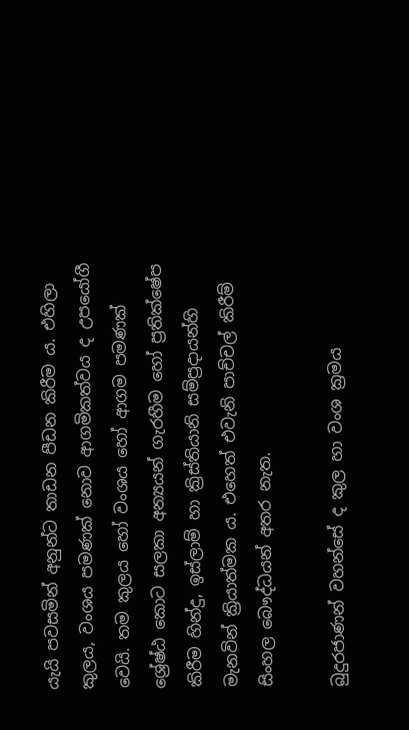යැයි පවසමින් අනුන්ට තාඩන පීඩන කිරීම ය. එහිලා කුලය, වංශය පමණක් නොව ආගමිකත්වය ද උපයෝගී වෙයි. තම කුලය හෝ වංශය හෝ ආගම පමණක් ශ්‍රේෂ්ඨ කොට සලකා අන්‍යයන් ගැරහීම හෝ ප්‍රතික්ෂේප කිරීම හින්දු, ඉස්ලාම් හා ක්‍රිස්තියානි සම්ප්‍රදායන්හි මැනවින් ක්‍රියාත්මක ය. එහෙත් එවැනි පාච්චල් කිරීම් සිංහල බෞද්ධයන් අතර නැත.

බුදුරජාණන් වහන්සේ ද කුල හා වංශ ක්‍රමය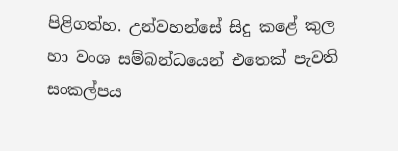පිළිගත්හ. උන්වහන්සේ සිදු කළේ කුල හා වංශ සම්බන්ධයෙන් එතෙක් පැවති සංකල්පය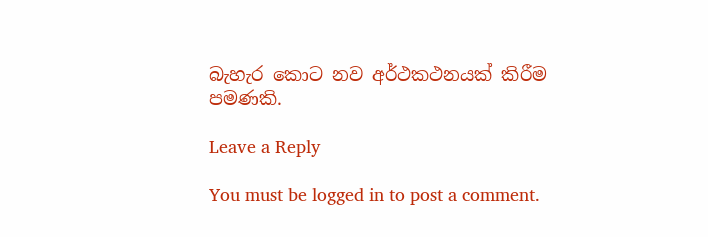බැහැර කොට නව අර්ථකථනයක් කිරීම පමණකි.

Leave a Reply

You must be logged in to post a comment.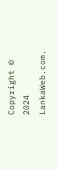Copyright © 2024 LankaWeb.com.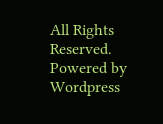All Rights Reserved. Powered by Wordpress